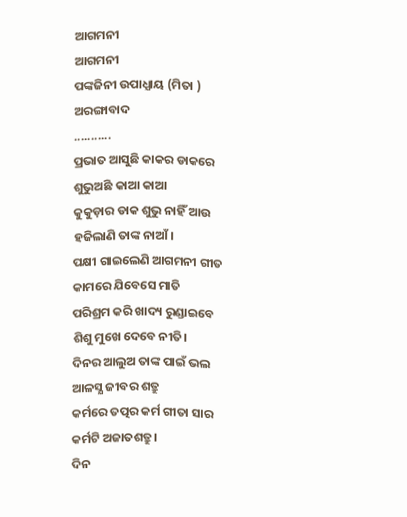ଆଗମନୀ
ଆଗମନୀ
ପଙ୍କଜିନୀ ଉପାଧ୍ଯାୟ (ମିତା )
ଅରଙ୍ଗାବାଦ
...........
ପ୍ରଭାତ ଆସୁଛି କାକର ଡାକରେ
ଶୁଭୁଅଛି କାଆ କାଆ
କୁକୁଡ଼ାର ଡାକ ଶୁଭୁ ନାହିଁ ଆଉ
ହଜିଲାଣି ତାଙ୍କ ନାଆଁ।
ପକ୍ଷୀ ଗାଇଲେଣି ଆଗମନୀ ଗୀତ
କାମରେ ଯିବେସେ ମାତି
ପରିଶ୍ରମ କରି ଖାଦ୍ୟ ରୁଣ୍ଡାଇବେ
ଶିଶୁ ମୁଖେ ଦେବେ ନୀତି।
ଦିନର ଆଲୁଅ ତାଙ୍କ ପାଇଁ ଭଲ
ଆଳସ୍ଯ ଜୀବର ଶତ୍ରୁ
କର୍ମରେ ତତ୍ପର କର୍ମ ଗୀତା ସାର
କର୍ମଟି ଅଜାତଶତ୍ରୁ।
ଦିନ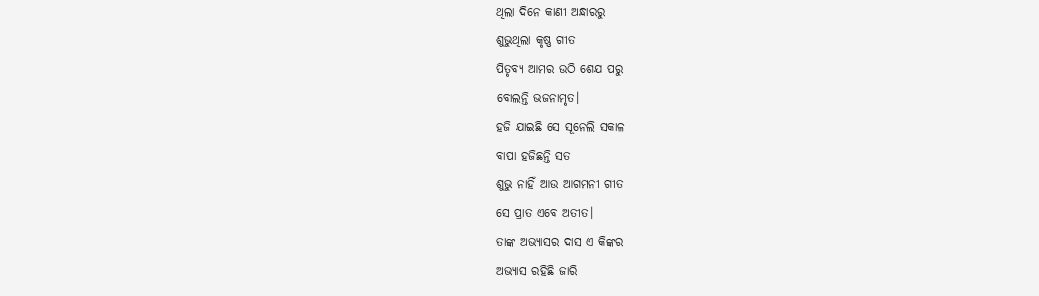ଥିଲା ଦିନେ କାଣୀ ଅନ୍ଧାରରୁ
ଶୁଭୁଥିଲା କୃଷ୍ଣ ଗୀତ
ପିତୃବ୍ଯ ଆମର ଉଠି ଶେଯ ପରୁ
ବୋଲନ୍ତି ଭଜନାମୃତ।
ହଜି ଯାଇଛି ସେ ସୂନେଲି ସକାଳ
ବାପା ହଜିଛନ୍ତି ସତ
ଶୁଭୁ ନାହିଁ ଆଉ ଆଗମନୀ ଗୀତ
ସେ ପ୍ରାତ ଏବେ ଅତୀତ।
ତାଙ୍କ ଅଭ୍ଯାସର ଦାସ ଏ କିଙ୍କର
ଅଭ୍ୟାସ ରହିଛି ଜାରି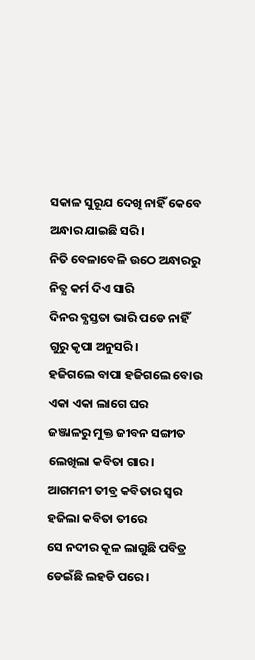ସକାଳ ସୁରୂଯ ଦେଖି ନାହିଁ କେବେ
ଅନ୍ଧାର ଯାଇଛି ସରି।
ନିତି ବେଳାବେଳି ଉଠେ ଅନ୍ଧାରରୁ
ନିତ୍ଯ କର୍ମ ଦିଏ ସାରି
ଦିନର ବ୍ଯସ୍ତତା ଭାରି ପଡେ ନାହିଁ
ଗୁରୁ କୃପା ଅନୁସରି।
ହଜିଗଲେ ବାପା ହଜିଗଲେ ବୋଉ
ଏକା ଏକା ଲାଗେ ଘର
ଜଞ୍ଜାଳରୁ ମୁକ୍ତ ଜୀବନ ସଙ୍ଗୀତ
ଲେଖିଲା କବିତା ଗାର।
ଆଗମନୀ ତୀବ୍ର କବିତାର ସ୍ବର
ହଜିଲା କବିତା ତୀରେ
ସେ ନଦୀର କୂଳ ଲାଗୁଛି ପବିତ୍ର
ଡେଇଁଛି ଲହଡି ପରେ।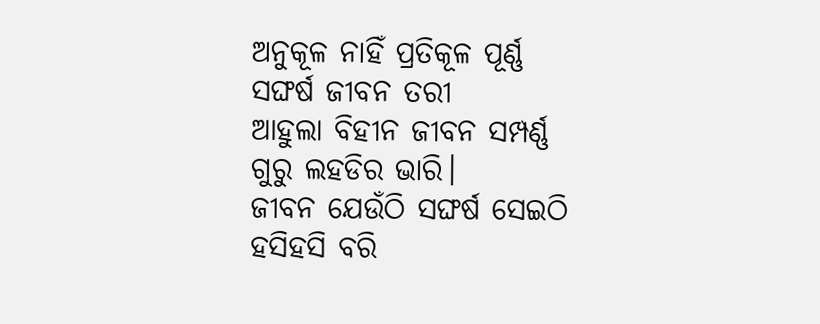ଅନୁକୂଳ ନାହିଁ ପ୍ରତିକୂଳ ପୂର୍ଣ୍ଣ
ସଙ୍ଘର୍ଷ ଜୀବନ ତରୀ
ଆହୁଲା ବିହୀନ ଜୀବନ ସମ୍ପର୍ଣ୍ଣ
ଗୁରୁ ଲହଡିର ଭାରି।
ଜୀବନ ଯେଉଁଠି ସଙ୍ଘର୍ଷ ସେଇଠି
ହସିହସି ବରି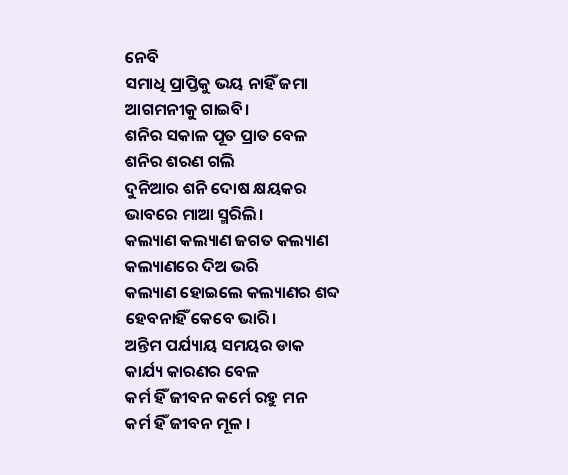ନେବି
ସମାଧି ପ୍ରାପ୍ତିକୁ ଭୟ ନାହିଁ ଜମା
ଆଗମନୀକୁ ଗାଇବି।
ଶନିର ସକାଳ ପୂତ ପ୍ରାତ ବେଳ
ଶନିର ଶରଣ ଗଲି
ଦୁନିଆର ଶନି ଦୋଷ କ୍ଷୟକର
ଭାବରେ ମାଆ ସ୍ମରିଲି।
କଲ୍ୟାଣ କଲ୍ୟାଣ ଜଗତ କଲ୍ୟାଣ
କଲ୍ୟାଣରେ ଦିଅ ଭରି
କଲ୍ୟାଣ ହୋଇଲେ କଲ୍ୟାଣର ଶବ୍ଦ
ହେବନାହିଁ କେବେ ଭାରି।
ଅନ୍ତିମ ପର୍ଯ୍ୟାୟ ସମୟର ଡାକ
କାର୍ଯ୍ୟ କାରଣର ବେଳ
କର୍ମ ହିଁ ଜୀବନ କର୍ମେ ରହୁ ମନ
କର୍ମ ହିଁ ଜୀବନ ମୂଳ ।